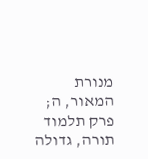מנורת המאור, ה; פרק תלמוד תורה, גדולה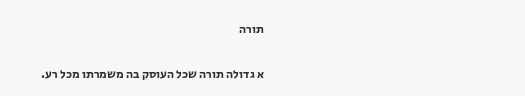תורה

א גדולה תורה שכל העוסק בה משמרתו מכל רע.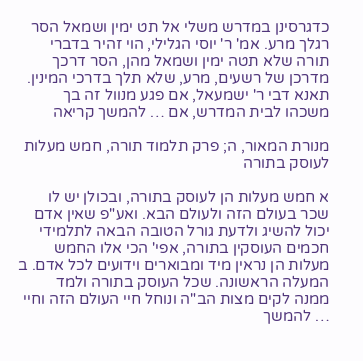כדגרסינן במדרש משלי אל תט ימין ושמאל הסר רגלך מרע. אמ' ר' יוסי הגלילי, הוי זהיר בדברי תורה שלא תטה ימין ושמאל מהן, הסר דרכך מדרכן של רשעים, מרע, שלא תלך בדרכי המינין. תאנא דבי ר' ישמעאל, אם פגע מנוול זה בך משכהו לבית המדרש, אם … להמשך קריאה

מנורת המאור, ה; פרק תלמוד תורה, חמש מעלות לעוסק בתורה

א חמש מעלות הן לעוסק בתורה, ובכולן יש לו שכר בעולם הזה ולעולם הבא. ואע"פ שאין אדם יכול להשיג ולדעת גורל הטובה הבאה לתלמידי חכמים העוסקין בתורה, אפי' הכי אלו החמש מעלות הן נראין מיד ומבוארים וידועים לכל אדם. ב המעלה הראשונה. שכל העוסק בתורה ולמד ממנה לקים מצות הב"ה ונוחל חיי העולם הזה וחיי … להמשך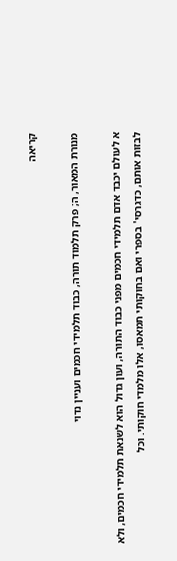קריאה

מנורת המאור, ה; פרק תלמוד תורה, כבוד תלמידי חכמים ועניין נדוי

א לעולם יכבד אדם תלמידי חכמים מפני כבוד התורה, ועון גדול הוא לשנאת תלמידי חכמים, ולא לבזות אותם, כדגרסי' בספרי ואם בחוקותי תמאסו, אלו מלמדי חוקותי. וכל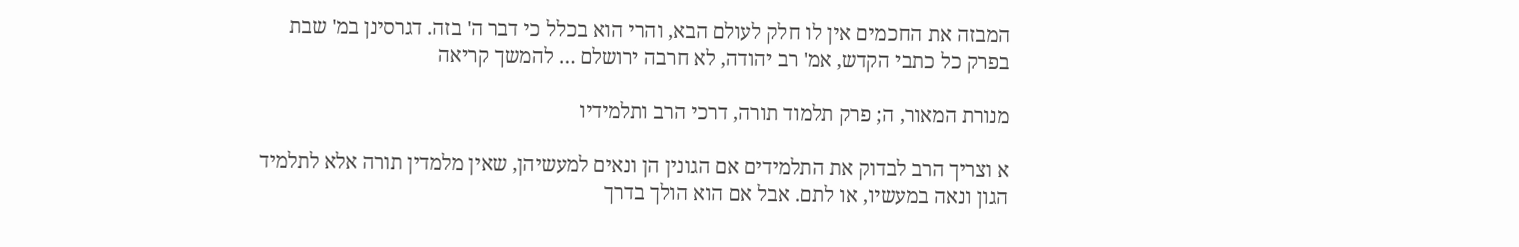המבזה את החכמים אין לו חלק לעולם הבא, והרי הוא בכלל כי דבר ה' בזה. דגרסינן במ' שבת בפרק כל כתבי הקדש, אמ' רב יהודה, לא חרבה ירושלם … להמשך קריאה

מנורת המאור, ה; פרק תלמוד תורה, דרכי הרב ותלמידיו

א וצריך הרב לבדוק את התלמידים אם הגונין הן ונאים למעשיהן, שאין מלמדין תורה אלא לתלמיד הגון ונאה במעשיו, או לתם. אבל אם הוא הולך בדרך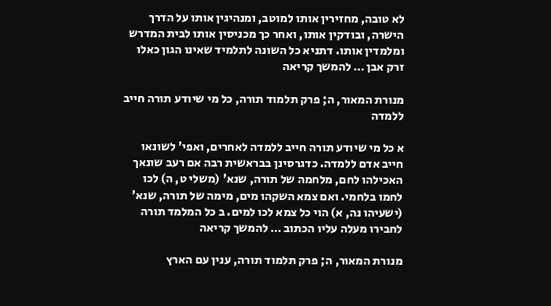לא טובה, מחזירין אותו למוטב, ומנהיגין אותו על הדרך הישרה, ובודקין אותו, ואחר כך מכניסין אותו לבית המדרש ומלמדין אותו. דתניא כל השונה לתלמיד שאינו הגון כאלו זרק אבן … להמשך קריאה

מנורת המאור, ה; פרק תלמוד תורה, כל מי שיודע תורה חייב ללמדה

א כל מי שיודע תורה חייב ללמדה לאחרים, ואפי' לשונאו חייב אדם ללמדה. כדגרסינן בבראשית רבה אם רעב שונאך האכילהו לחם, מלחמה של תורה, שנא' (משלי ט, ה) לכו לחמו בלחמי. ואם צמא השקהו מים, מימה של תורה, שנא' (ישעיהו נה, א) הוי כל צמא לכו למים. ב כל המלמד תורה לחבירו מעלה עליו הכתוב … להמשך קריאה

מנורת המאור, ה; פרק תלמוד תורה, ענין עם הארץ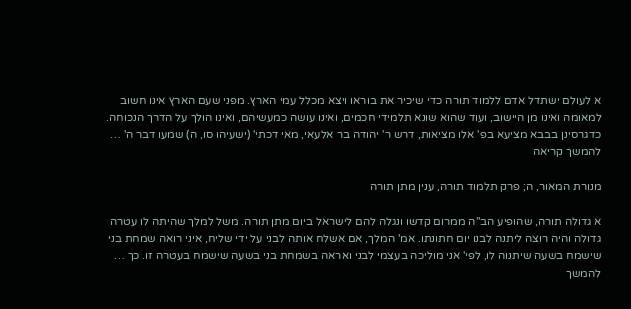א לעולם ישתדל אדם ללמוד תורה כדי שיכיר את בוראו ויצא מכלל עמי הארץ. מפני שעם הארץ אינו חשוב למאומה ואינו מן היישוב, ועוד שהוא שונא תלמידי חכמים, ואינו עושה כמעשיהם, ואינו הולך על הדרך הנכוחה. כדגרסינן בבבא מציעא בפ' אלו מציאות, דרש ר' יהודה בר אלעאי, מאי דכתי' (ישעיהו סו, ה) שמעו דבר ה' … להמשך קריאה

מנורת המאור, ה; פרק תלמוד תורה, ענין מתן תורה

א גדולה תורה, שהופיע הב"ה ממרום קדשו ונגלה להם לישראל ביום מתן תורה. משל למלך שהיתה לו עטרה גדולה והיה רוצה ליתנה לבנו יום חתונתו. אמ' המלך, אם אשלח אותה לבני על ידי שליח, איני רואה שמחת בני שישמח בשעה שיתנוה לו, לפי' אני מוליכה בעצמי לבני ואראה בשמחת בני בשעה שישמח בעטרה זו. כך … להמשך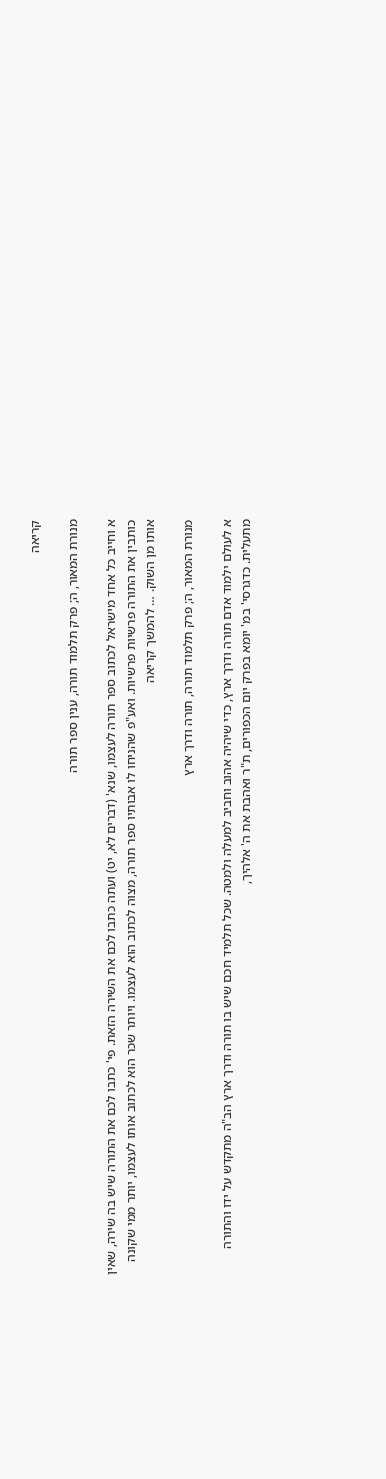קריאה

מנורת המאור, ה; פרק תלמוד תורה, ענין ספר תורה

א וחייב כל אחד מישראל לכתוב ספר תורה לעצמו, שנא' (דברים לא, יט) ועתה כתבו לכם את השירה הזאת. פי' כתבו לכם את התורה שיש בה שירה, שאין כותבין את התורה פרשיות פרשיות. ואע"פ שהניחו לו אבותיו ספר תורה, מצוה לכתוב הוא לעצמו. ויותר שכר הוא לכתוב אותו לעצמו, יותר ממי שקונה אותו מן השוק. … להמשך קריאה

מנורת המאור, ה; פרק תלמוד תורה, תורה ודרך ארץ

א לעולם ילמוד אדם תורה ודרך ארץ, כדי שיהיה אהוב וחביב למעלה ולמטה. שכל תלמיד חכם שיש בו תורה ודרך ארץ הב"ה מתקדש על ידו והתורה מתעלית. כדגרסי' במ' יומא בפרק יום הכפורים, ת"ר ואהבת את ה' אלהיך,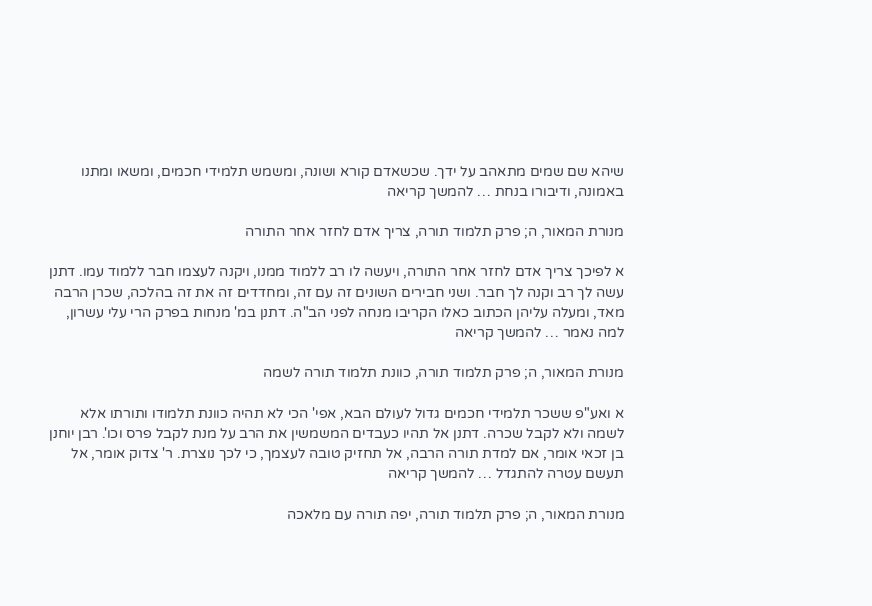שיהא שם שמים מתאהב על ידך. שכשאדם קורא ושונה, ומשמש תלמידי חכמים, ומשאו ומתנו באמונה, ודיבורו בנחת … להמשך קריאה

מנורת המאור, ה; פרק תלמוד תורה, צריך אדם לחזר אחר התורה

א לפיכך צריך אדם לחזר אחר התורה, ויעשה לו רב ללמוד ממנו, ויקנה לעצמו חבר ללמוד עמו. דתנן עשה לך רב וקנה לך חבר. ושני חבירים השונים זה עם זה, ומחדדים זה את זה בהלכה, שכרן הרבה מאד, ומעלה עליהן הכתוב כאלו הקריבו מנחה לפני הב"ה. דתנן במ' מנחות בפרק הרי עלי עשרון, למה נאמר … להמשך קריאה

מנורת המאור, ה; פרק תלמוד תורה, כוונת תלמוד תורה לשמה

א ואע"פ ששכר תלמידי חכמים גדול לעולם הבא, אפי' הכי לא תהיה כוונת תלמודו ותורתו אלא לשמה ולא לקבל שכרה. דתנן אל תהיו כעבדים המשמשין את הרב על מנת לקבל פרס וכו'. רבן יוחנן בן זכאי אומר, אם למדת תורה הרבה, אל תחזיק טובה לעצמך, כי לכך נוצרת. ר' צדוק אומר, אל תעשם עטרה להתגדל … להמשך קריאה

מנורת המאור, ה; פרק תלמוד תורה, יפה תורה עם מלאכה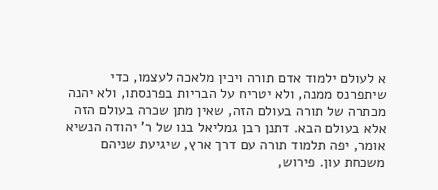א לעולם ילמוד אדם תורה ויכין מלאכה לעצמו, כדי שיתפרנס ממנה, ולא יטריח על הבריות בפרנסתו, ולא יהנה מכתרה של תורה בעולם הזה, שאין מתן שכרה בעולם הזה אלא בעולם הבא. דתנן רבן גמליאל בנו של ר' יהודה הנשיא אומר, יפה תלמוד תורה עם דרך ארץ, שיגיעת שניהם משכחת עון. פירוש,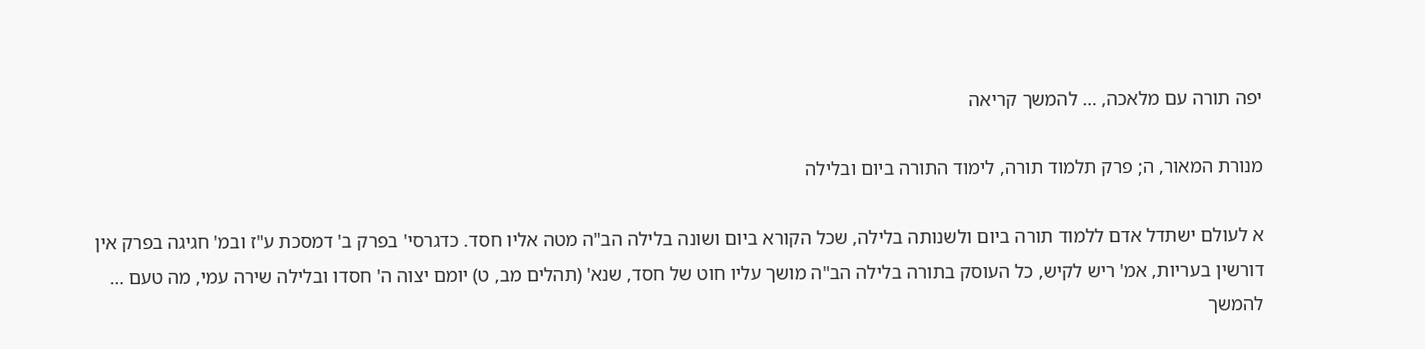יפה תורה עם מלאכה, … להמשך קריאה

מנורת המאור, ה; פרק תלמוד תורה, לימוד התורה ביום ובלילה

א לעולם ישתדל אדם ללמוד תורה ביום ולשנותה בלילה, שכל הקורא ביום ושונה בלילה הב"ה מטה אליו חסד. כדגרסי' בפרק ב' דמסכת ע"ז ובמ' חגיגה בפרק אין דורשין בעריות, אמ' ריש לקיש, כל העוסק בתורה בלילה הב"ה מושך עליו חוט של חסד, שנא' (תהלים מב, ט) יומם יצוה ה' חסדו ובלילה שירה עמי, מה טעם … להמשך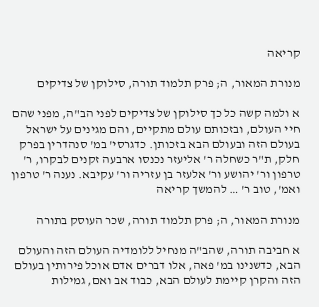קריאה

מנורת המאור, ה; פרק תלמוד תורה, סילוקן של צדיקים

א ולמה קשה כל כך סילוקן של צדיקים לפני הב"ה, מפני שהם חיי העולם, ובזכותם עולם מתקיים, והם מגינים על ישראל בעולם הזה ובעולם הבא בזכותן. כדגרסי' במ' סנהדרין בפרק חלק, ת"ר כשחלה ר' אליעזר נכנסו ארבעה זקנים לבקרו, ר' טרפון ור' יהושע ור' אלעזר בן עזריה ור' עקיבא. נענה ר' טרפון ואמ', טוב ר' … להמשך קריאה

מנורת המאור, ה; פרק תלמוד תורה, שכר העוסק בתורה

א חביבה תורה, שהב"ה מנחיל ללומדיה העולם הזה והעולם הבא, כדשנינו במ' פאה, אלו דברים אדם אוכל פירותין בעולם הזה והקרן קיימת לעולם הבא, כבוד אב ואם, גמילות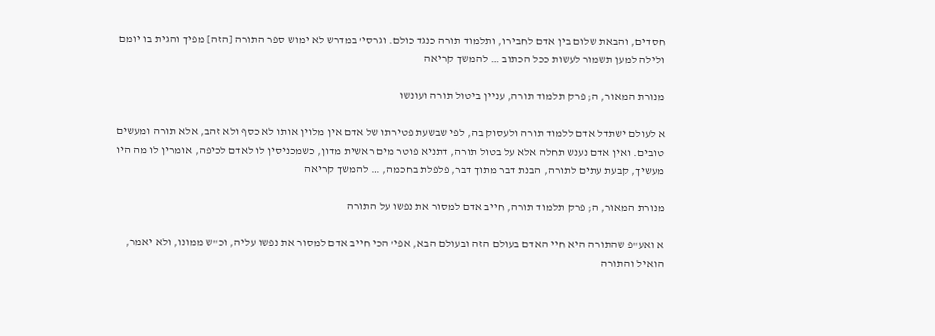חסדים, והבאת שלום בין אדם לחבירו, ותלמוד תורה כנגד כולם. וגרסי' במדרש לא ימוש ספר התורה [הזה] מפיך והגית בו יומם ולילה למען תשמור לעשות ככל הכתוב … להמשך קריאה

מנורת המאור, ה; פרק תלמוד תורה, עניין ביטול תורה ועונשו

א לעולם ישתדל אדם ללמוד תורה ולעסוק בה, לפי שבשעת פטירתו של אדם אין מלוין אותו לא כסף ולא זהב, אלא תורה ומעשים טובים. ואין אדם נענש תחלה אלא על בטול תורה, דתניא פוטר מים ראשית מדון, כשמכניסין לו לאדם לכיפה, אומרין לו מה היו מעשיך, קבעת עתים לתורה, הבנת דבר מתוך דבר, פלפלת בחכמה, … להמשך קריאה

מנורת המאור, ה; פרק תלמוד תורה, חייב אדם למסור את נפשו על התורה

א ואע"פ שהתורה היא חיי האדם בעולם הזה ובעולם הבא, אפי' הכי חייב אדם למסור את נפשו עליה, וכ"ש ממונו, ולא יאמר, הואיל והתורה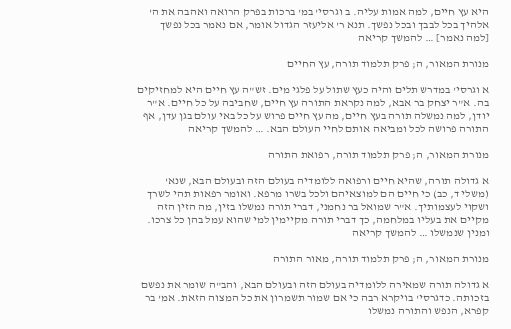היא עץ חיים, למה אמות עליה. ב וגרסי' במ' ברכות בפרק הרואה ואהבה את ה' אלהיך בכל לבבך ובכל נפשך. תנא ר' אליעזר הגדול אומר, אם נאמר בכל נפשך [למה נאמר] … להמשך קריאה

מנורת המאור, ה; פרק תלמוד תורה, עץ החיים

א וגרסי' במדרש תלים והיה כעץ שתול על פלגי מים. זש"ה עץ חיים היא למחזיקים בה. א"ר יצחק בר אבא, למה נקראת התורה עץ חיים, שחביבה על כל חיים. א"ר יודן, למה נמשלה תורה בעץ חיים, מה עץ חיים פרוש על כל באי עולם בגן עדן, אף התורה פרושה לכל ומביאה אותם לחיי העולם הבא. … להמשך קריאה

מנורת המאור, ה; פרק תלמוד תורה, רפואת התורה

א גדולה תורה, שהיא חיים ורפואה ללומדיה בעולם הזה ובעולם הבא, שנא' (משלי ד, כב) כי חיים הם למוצאיהם ולכל בשרו מרפא. ואומר רפאות תהי לשרך ושקוי לעצמותיך. א"ר שמואל בר נחמני, דברי תורה נמשלו בזין, מה הזין הזה מקיים את בעליו במלחמה, כך דברי תורה מקיימין למי שהוא עמל בהן כל צרכו. ומנין שנמשלו … להמשך קריאה

מנורת המאור, ה; פרק תלמוד תורה, מאור התורה

א גדולה תורה שמאירה ללומדיה בעולם הזה ובעולם הבא, והב"ה שומר את נפשם בזכותה. כדגרסי' בויקרא רבה כי אם שמור תשמרון את כל המצוה הזאת. אמ' בר קפרא, הנפש והתורה נמשלו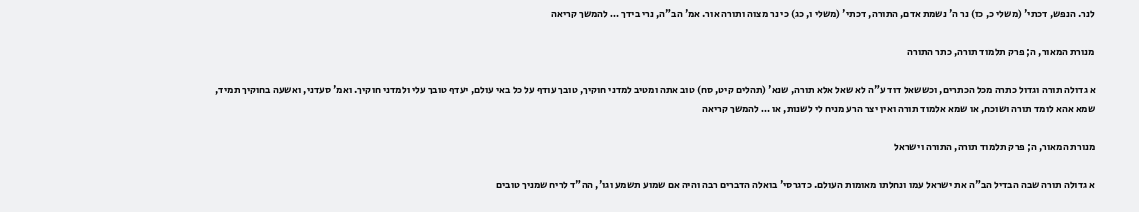לנר. הנפש, דכתי' (משלי כ, כז) נר ה' נשמת אדם, התורה, דכתי' (משלי ו, כג) כי נר מצוה ותורה אור. אמ' הב"ה, נרי בידך … להמשך קריאה

מנורת המאור, ה; פרק תלמוד תורה, כתר התורה

א גדולה תורה וגדול כתרה מכל הכתרים, וכששאל דוד ע"ה לא שאל אלא תורה, שנא' (תהלים קיט, סח) טוב אתה ומטיב למדני חוקיך, טובך עודף על כל באי עולם, יעדף טובך עלי ולמדני חוקיך. ואמ' סעדני, ואשעה בחוקיך תמיד, שמא אהא לומד תורה ושוכח, או שמא אלמוד תורה ואין יצר הרע מניח לי לשנות, או … להמשך קריאה

מנורת המאור, ה; פרק תלמוד תורה, התורה וישראל

א גדולה תורה שבה הבדיל הב"ה את ישראל עמו ונחלתו מאומות העולם. כדגרסי' בואלה הדברים רבה והיה אם שמוע תשמע וגו', הה"ד לריח שמניך טובים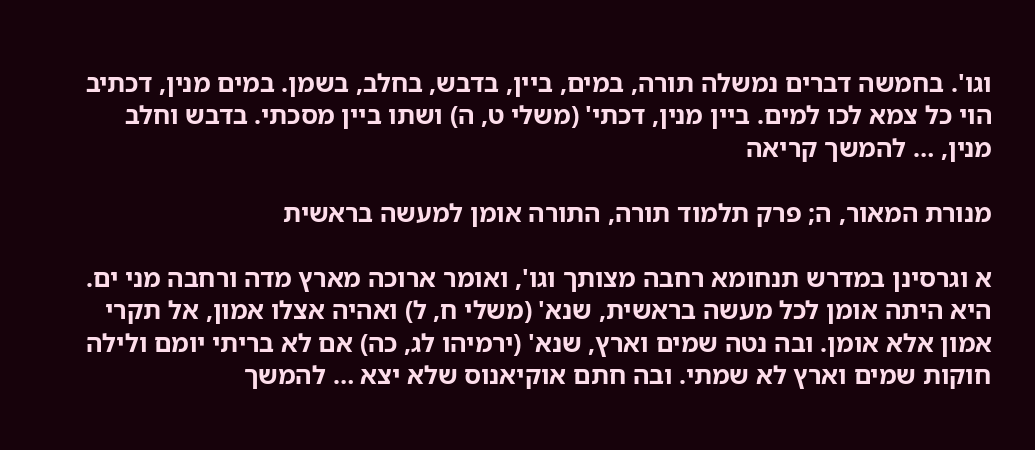וגו'. בחמשה דברים נמשלה תורה, במים, ביין, בדבש, בחלב, בשמן. במים מנין, דכתיב הוי כל צמא לכו למים. ביין מנין, דכתי' (משלי ט, ה) ושתו ביין מסכתי. בדבש וחלב מנין, … להמשך קריאה

מנורת המאור, ה; פרק תלמוד תורה, התורה אומן למעשה בראשית

א וגרסינן במדרש תנחומא רחבה מצותך וגו', ואומר ארוכה מארץ מדה ורחבה מני ים. היא היתה אומן לכל מעשה בראשית, שנא' (משלי ח, ל) ואהיה אצלו אמון, אל תקרי אמון אלא אומן. ובה נטה שמים וארץ, שנא' (ירמיהו לג, כה) אם לא בריתי יומם ולילה חוקות שמים וארץ לא שמתי. ובה חתם אוקיאנוס שלא יצא … להמשך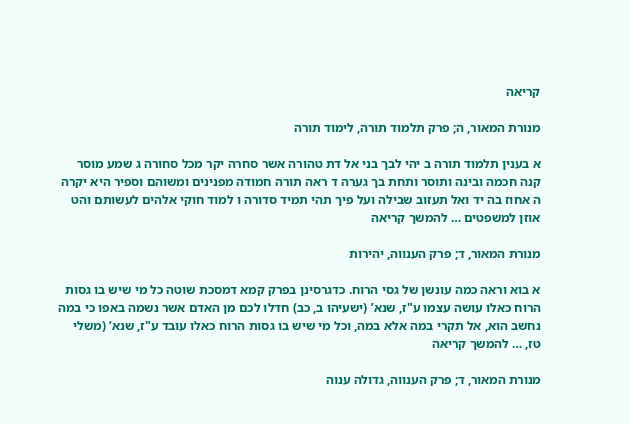קריאה

מנורת המאור, ה; פרק תלמוד תורה, לימוד תורה

א בענין תלמוד תורה ב יהי לבך בני אל דת טהורה אשר סחרה יקר מכל סחורה ג שמע מוסר קנה חכמה ובינה ותוסר ותחת בך גערה ד ראה תורה חמודה מפנינים ומשוהם וספיר היא יקרה ה אחוז בה יד ואל תעזוב שבילה ועל פיך תהי תמיד סדורה ו למוד חוקי אלהים לעשותם והט אוזן למשפטים … להמשך קריאה

מנורת המאור, ד; פרק הענווה, יהירות

א בוא וראה כמה עונשן של גסי הרוח. כדגרסינן בפרק קמא דמסכת שוטה כל מי שיש בו גסות הרוח כאלו עושה עצמו ע"ז, שנא’ (ישעיהו ב, כב) חדלו לכם מן האדם אשר נשמה באפו כי במה נחשב הוא, אל תקרי במה אלא במה, וכל מי שיש בו גסות הרוח כאלו עובד ע"ז, שנא’ (משלי טז, … להמשך קריאה

מנורת המאור, ד; פרק הענווה, גדולה ענוה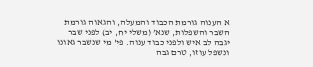א הענוה גורמת הכבוד והמעלה, והגאוה גורמת השבר והשפלות, שנא’ (משלי יח, יב) לפני שבר יגבה לב איש ולפני כבוד ענוה. פי' מי שנשבר גאונו ונשפל עוזו, טרם גבה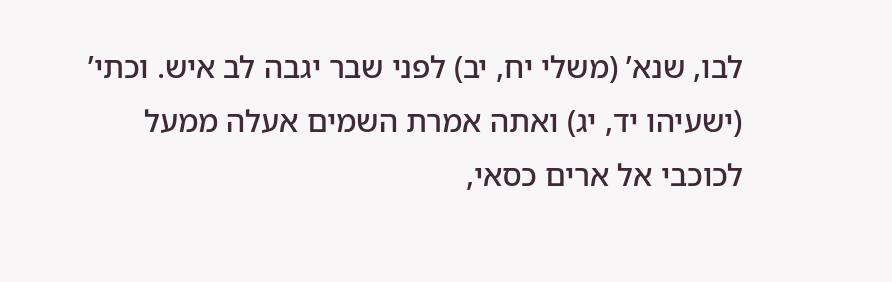לבו, שנא’ (משלי יח, יב) לפני שבר יגבה לב איש. וכתי’ (ישעיהו יד, יג) ואתה אמרת השמים אעלה ממעל לכוכבי אל ארים כסאי,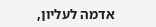אדמה לעליון,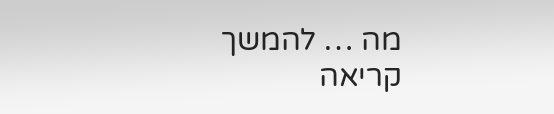מה … להמשך קריאה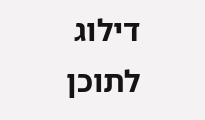דילוג לתוכן